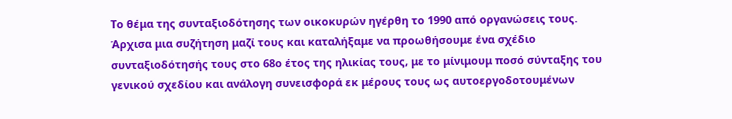Το θέμα της συνταξιοδότησης των οικοκυρών ηγέρθη το 1990 από οργανώσεις τους. Άρχισα μια συζήτηση μαζί τους και καταλήξαμε να προωθήσουμε ένα σχέδιο συνταξιοδότησής τους στο 68ο έτος της ηλικίας τους, με το μίνιμουμ ποσό σύνταξης του γενικού σχεδίου και ανάλογη συνεισφορά εκ μέρους τους ως αυτοεργοδοτουμένων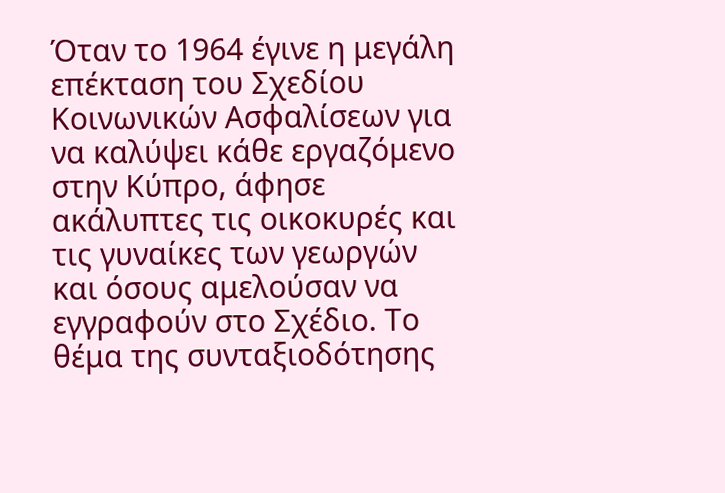Όταν το 1964 έγινε η μεγάλη επέκταση του Σχεδίου Κοινωνικών Ασφαλίσεων για να καλύψει κάθε εργαζόμενο στην Κύπρο, άφησε ακάλυπτες τις οικοκυρές και τις γυναίκες των γεωργών και όσους αμελούσαν να εγγραφούν στο Σχέδιο. Το θέμα της συνταξιοδότησης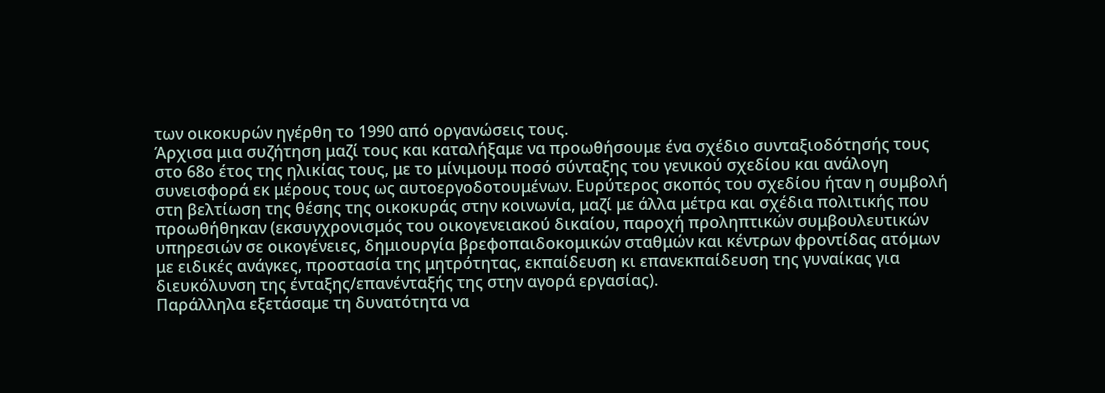των οικοκυρών ηγέρθη το 1990 από οργανώσεις τους.
Άρχισα μια συζήτηση μαζί τους και καταλήξαμε να προωθήσουμε ένα σχέδιο συνταξιοδότησής τους στο 68ο έτος της ηλικίας τους, με το μίνιμουμ ποσό σύνταξης του γενικού σχεδίου και ανάλογη συνεισφορά εκ μέρους τους ως αυτοεργοδοτουμένων. Ευρύτερος σκοπός του σχεδίου ήταν η συμβολή στη βελτίωση της θέσης της οικοκυράς στην κοινωνία, μαζί με άλλα μέτρα και σχέδια πολιτικής που προωθήθηκαν (εκσυγχρονισμός του οικογενειακού δικαίου, παροχή προληπτικών συμβουλευτικών υπηρεσιών σε οικογένειες, δημιουργία βρεφοπαιδοκομικών σταθμών και κέντρων φροντίδας ατόμων με ειδικές ανάγκες, προστασία της μητρότητας, εκπαίδευση κι επανεκπαίδευση της γυναίκας για διευκόλυνση της ένταξης/επανένταξής της στην αγορά εργασίας).
Παράλληλα εξετάσαμε τη δυνατότητα να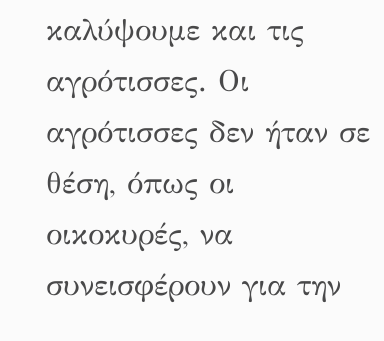καλύψουμε και τις αγρότισσες. Οι αγρότισσες δεν ήταν σε θέση, όπως οι οικοκυρές, να συνεισφέρουν για την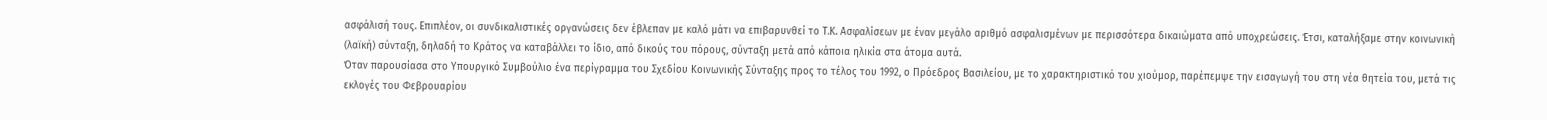ασφάλισή τους. Επιπλέον, οι συνδικαλιστικές οργανώσεις δεν έβλεπαν με καλό μάτι να επιβαρυνθεί το Τ.Κ. Ασφαλίσεων με έναν μεγάλο αριθμό ασφαλισμένων με περισσότερα δικαιώματα από υποχρεώσεις. Έτσι, καταλήξαμε στην κοινωνική (λαϊκή) σύνταξη, δηλαδή το Κράτος να καταβάλλει το ίδιο, από δικούς του πόρους, σύνταξη μετά από κάποια ηλικία στα άτομα αυτά.
Όταν παρουσίασα στο Υπουργικό Συμβούλιο ένα περίγραμμα του Σχεδίου Κοινωνικής Σύνταξης προς το τέλος του 1992, ο Πρόεδρος Βασιλείου, με το χαρακτηριστικό του χιούμορ, παρέπεμψε την εισαγωγή του στη νέα θητεία του, μετά τις εκλογές του Φεβρουαρίου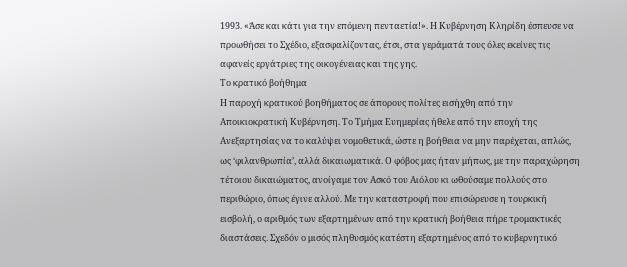1993. «Άσε και κάτι για την επόμενη πενταετία!». Η Κυβέρνηση Κληρίδη έσπευσε να προωθήσει το Σχέδιο, εξασφαλίζοντας, έτσι, στα γεράματά τους όλες εκείνες τις αφανείς εργάτριες της οικογένειας και της γης.
Το κρατικό βοήθημα
Η παροχή κρατικού βοηθήματος σε άπορους πολίτες εισήχθη από την Αποικιοκρατική Κυβέρνηση. Το Τμήμα Ευημερίας ήθελε από την εποχή της Ανεξαρτησίας να το καλύψει νομοθετικά, ώστε η βοήθεια να μην παρέχεται, απλώς, ως ‘φιλανθρωπία’, αλλά δικαιωματικά. Ο φόβος μας ήταν μήπως, με την παραχώρηση τέτοιου δικαιώματος, ανοίγαμε τον Ασκό του Αιόλου κι ωθούσαμε πολλούς στο περιθώριο, όπως έγινε αλλού. Με την καταστροφή που επισώρευσε η τουρκική εισβολή, ο αριθμός των εξαρτημένων από την κρατική βοήθεια πήρε τρομακτικές διαστάσεις. Σχεδόν ο μισός πληθυσμός κατέστη εξαρτημένος από το κυβερνητικό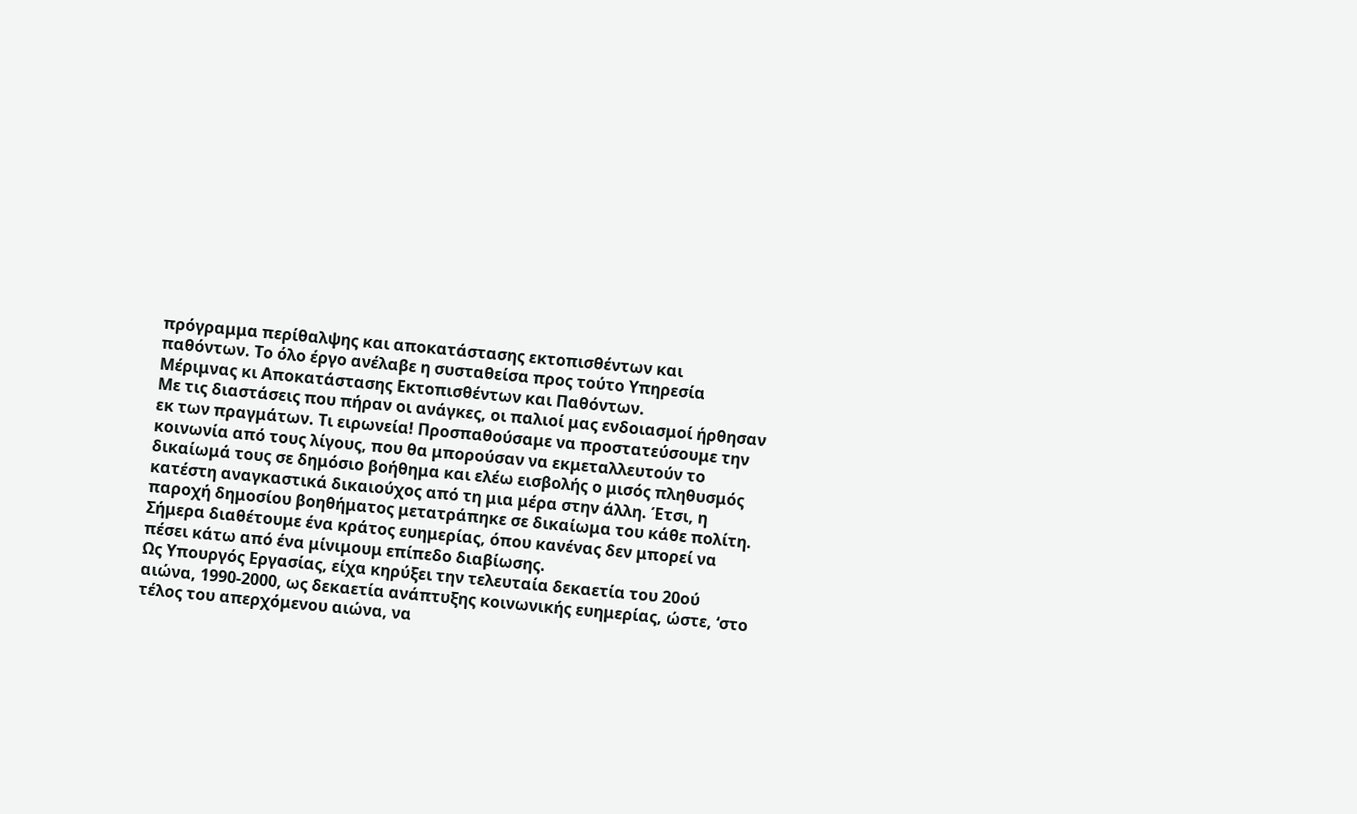πρόγραμμα περίθαλψης και αποκατάστασης εκτοπισθέντων και παθόντων. Το όλο έργο ανέλαβε η συσταθείσα προς τούτο Υπηρεσία Μέριμνας κι Αποκατάστασης Εκτοπισθέντων και Παθόντων.
Με τις διαστάσεις που πήραν οι ανάγκες, οι παλιοί μας ενδοιασμοί ήρθησαν εκ των πραγμάτων. Τι ειρωνεία! Προσπαθούσαμε να προστατεύσουμε την κοινωνία από τους λίγους, που θα μπορούσαν να εκμεταλλευτούν το δικαίωμά τους σε δημόσιο βοήθημα και ελέω εισβολής ο μισός πληθυσμός κατέστη αναγκαστικά δικαιούχος από τη μια μέρα στην άλλη. Έτσι, η παροχή δημοσίου βοηθήματος μετατράπηκε σε δικαίωμα του κάθε πολίτη. Σήμερα διαθέτουμε ένα κράτος ευημερίας, όπου κανένας δεν μπορεί να πέσει κάτω από ένα μίνιμουμ επίπεδο διαβίωσης.
Ως Υπουργός Εργασίας, είχα κηρύξει την τελευταία δεκαετία του 20ού αιώνα, 1990-2000, ως δεκαετία ανάπτυξης κοινωνικής ευημερίας, ώστε, ‘στο τέλος του απερχόμενου αιώνα, να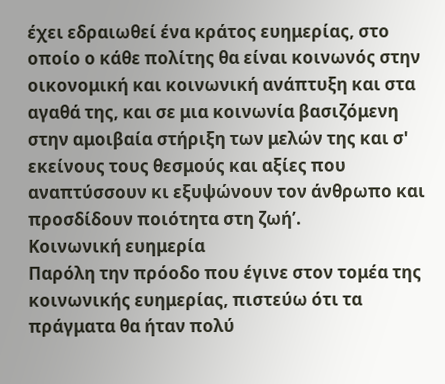έχει εδραιωθεί ένα κράτος ευημερίας, στο οποίο ο κάθε πολίτης θα είναι κοινωνός στην οικονομική και κοινωνική ανάπτυξη και στα αγαθά της, και σε μια κοινωνία βασιζόμενη στην αμοιβαία στήριξη των μελών της και σ' εκείνους τους θεσμούς και αξίες που αναπτύσσουν κι εξυψώνουν τον άνθρωπο και προσδίδουν ποιότητα στη ζωή’.
Κοινωνική ευημερία
Παρόλη την πρόοδο που έγινε στον τομέα της κοινωνικής ευημερίας, πιστεύω ότι τα πράγματα θα ήταν πολύ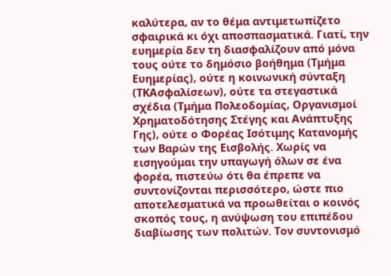καλύτερα, αν το θέμα αντιμετωπίζετο σφαιρικά κι όχι αποσπασματικά. Γιατί, την ευημερία δεν τη διασφαλίζουν από μόνα τους ούτε το δημόσιο βοήθημα (Τμήμα Ευημερίας), ούτε η κοινωνική σύνταξη (ΤΚΑσφαλίσεων), ούτε τα στεγαστικά σχέδια (Τμήμα Πολεοδομίας, Οργανισμοί Χρηματοδότησης Στέγης και Ανάπτυξης Γης), ούτε ο Φορέας Ισότιμης Κατανομής των Βαρών της Εισβολής. Χωρίς να εισηγούμαι την υπαγωγή όλων σε ένα φορέα, πιστεύω ότι θα έπρεπε να συντονίζονται περισσότερο, ώστε πιο αποτελεσματικά να προωθείται ο κοινός σκοπός τους, η ανύψωση του επιπέδου διαβίωσης των πολιτών. Τον συντονισμό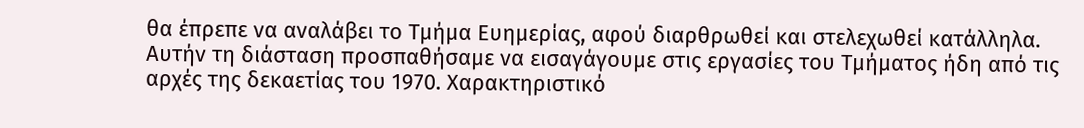θα έπρεπε να αναλάβει το Τμήμα Ευημερίας, αφού διαρθρωθεί και στελεχωθεί κατάλληλα.
Αυτήν τη διάσταση προσπαθήσαμε να εισαγάγουμε στις εργασίες του Τμήματος ήδη από τις αρχές της δεκαετίας του 1970. Χαρακτηριστικό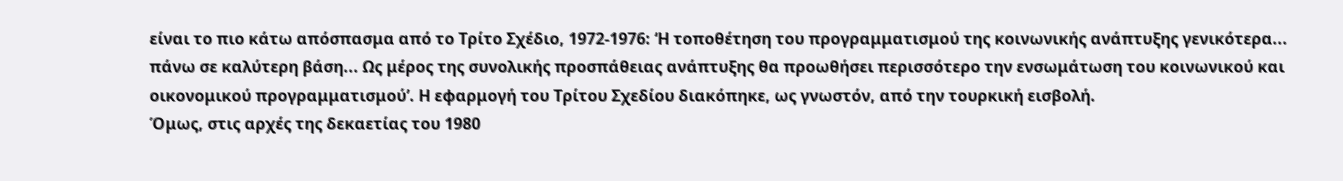είναι το πιο κάτω απόσπασμα από το Τρίτο Σχέδιο, 1972-1976: ‘Η τοποθέτηση του προγραμματισμού της κοινωνικής ανάπτυξης γενικότερα... πάνω σε καλύτερη βάση... Ως μέρος της συνολικής προσπάθειας ανάπτυξης θα προωθήσει περισσότερο την ενσωμάτωση του κοινωνικού και οικονομικού προγραμματισμού’. Η εφαρμογή του Τρίτου Σχεδίου διακόπηκε, ως γνωστόν, από την τουρκική εισβολή.
Όμως, στις αρχές της δεκαετίας του 1980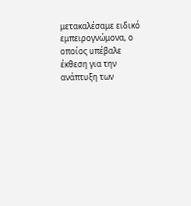μετακαλέσαμε ειδικό εμπειρογνώμονα, ο οποίος υπέβαλε έκθεση για την ανάπτυξη των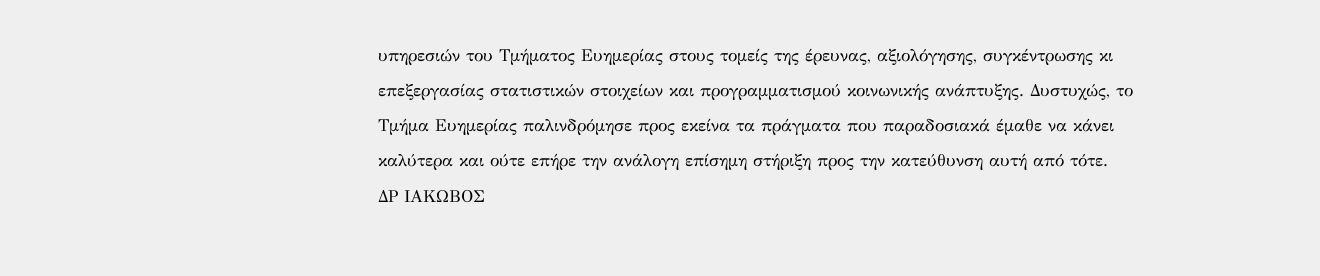υπηρεσιών του Τμήματος Ευημερίας στους τομείς της έρευνας, αξιολόγησης, συγκέντρωσης κι επεξεργασίας στατιστικών στοιχείων και προγραμματισμού κοινωνικής ανάπτυξης. Δυστυχώς, το Τμήμα Ευημερίας παλινδρόμησε προς εκείνα τα πράγματα που παραδοσιακά έμαθε να κάνει καλύτερα και ούτε επήρε την ανάλογη επίσημη στήριξη προς την κατεύθυνση αυτή από τότε.
ΔΡ ΙΑΚΩΒΟΣ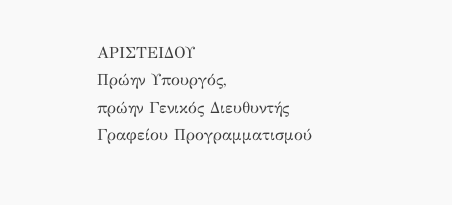ΑΡΙΣΤΕΙΔΟΥ
Πρώην Υπουργός,
πρώην Γενικός Διευθυντής Γραφείου Προγραμματισμού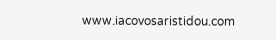www.iacovosaristidou.com